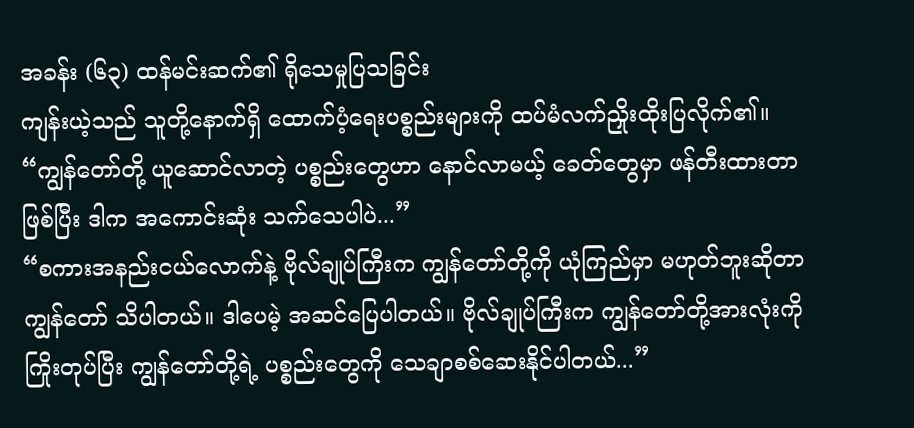အခန်း (၆၃) ထန်မင်းဆက်၏ ရိုသေမှုပြသခြင်း
ကျန်းယဲ့သည် သူတို့နောက်ရှိ ထောက်ပံ့ရေးပစ္စည်းများကို ထပ်မံလက်ညှိုးထိုးပြလိုက်၏။ “ကျွန်တော်တို့ ယူဆောင်လာတဲ့ ပစ္စည်းတွေဟာ နောင်လာမယ့် ခေတ်တွေမှာ ဖန်တီးထားတာဖြစ်ပြီး ဒါက အကောင်းဆုံး သက်သေပါပဲ...”
“စကားအနည်းငယ်လောက်နဲ့ ဗိုလ်ချုပ်ကြီးက ကျွန်တော်တို့ကို ယုံကြည်မှာ မဟုတ်ဘူးဆိုတာ ကျွန်တော် သိပါတယ်။ ဒါပေမဲ့ အဆင်ပြေပါတယ်။ ဗိုလ်ချုပ်ကြီးက ကျွန်တော်တို့အားလုံးကို ကြိုးတုပ်ပြီး ကျွန်တော်တို့ရဲ့ ပစ္စည်းတွေကို သေချာစစ်ဆေးနိုင်ပါတယ်...”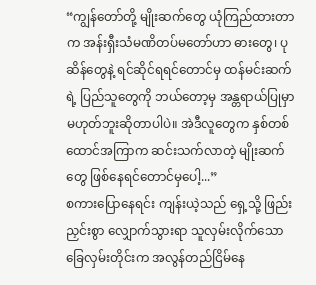“ကျွန်တော်တို့ မျိုးဆက်တွေ ယုံကြည်ထားတာက အန်းရှီးသံမဏိတပ်မတော်ဟာ ဓားတွေ၊ ပုဆိန်တွေနဲ့ ရင်ဆိုင်ရရင်တောင်မှ ထန်မင်းဆက်ရဲ့ ပြည်သူတွေကို ဘယ်တော့မှ အန္တရာယ်ပြုမှာ မဟုတ်ဘူးဆိုတာပါပဲ။ အဲဒီလူတွေက နှစ်တစ်ထောင်အကြာက ဆင်းသက်လာတဲ့ မျိုးဆက်တွေ ဖြစ်နေရင်တောင်မှပေါ့...”
စကားပြောနေရင်း ကျန်းယဲ့သည် ရှေ့သို့ ဖြည်းညှင်းစွာ လျှောက်သွားရာ သူလှမ်းလိုက်သော ခြေလှမ်းတိုင်းက အလွန်တည်ငြိမ်နေ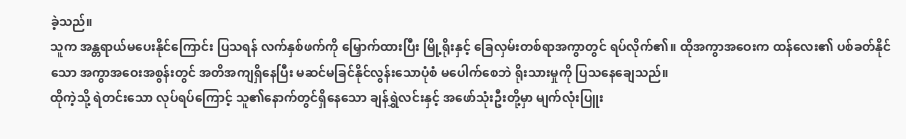ခဲ့သည်။
သူက အန္တရာယ်မပေးနိုင်ကြောင်း ပြသရန် လက်နှစ်ဖက်ကို မြှောက်ထားပြီး မြို့ရိုးနှင့် ခြေလှမ်းတစ်ရာအကွာတွင် ရပ်လိုက်၏။ ထိုအကွာအဝေးက ထန်လေး၏ ပစ်ခတ်နိုင်သော အကွာအဝေးအစွန်းတွင် အတိအကျရှိနေပြီး မဆင်မခြင်နိုင်လွန်းသောပုံစံ မပေါက်စေဘဲ ရိုးသားမှုကို ပြသနေချေသည်။
ထိုကဲ့သို့ ရဲတင်းသော လုပ်ရပ်ကြောင့် သူ၏နောက်တွင်ရှိနေသော ချန်ရွှဲလင်းနှင့် အဖော်သုံးဦးတို့မှာ မျက်လုံးပြူး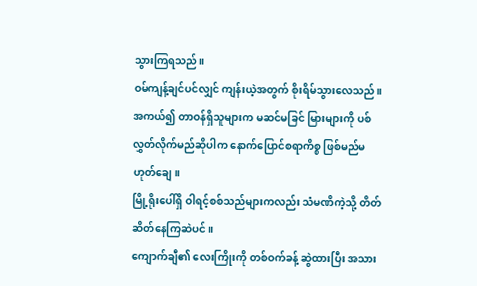သွားကြရသည်။
ဝမ်ကျန့်ချင်ပင်လျှင် ကျန်းယဲ့အတွက် စိုးရိမ်သွားလေသည်။
အကယ်၍ တာဝန်ရှိသူများက မဆင်မခြင် မြားများကို ပစ်လွှတ်လိုက်မည်ဆိုပါက နောက်ပြောင်စရာကိစ္စ ဖြစ်မည်မဟုတ်ချေ။
မြို့ရိုးပေါ်ရှိ ဝါရင့်စစ်သည်များကလည်း သံမဏိကဲ့သို့ တိတ်ဆိတ်နေကြဆဲပင်။
ကျောက်ချီ၏ လေးကြိုးကို တစ်ဝက်ခန့် ဆွဲထားပြီး အသား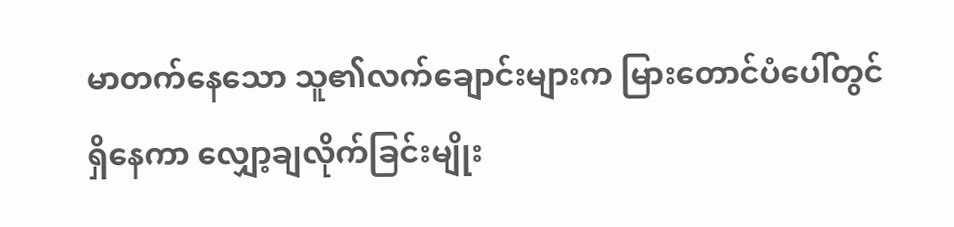မာတက်နေသော သူ၏လက်ချောင်းများက မြားတောင်ပံပေါ်တွင် ရှိနေကာ လျှော့ချလိုက်ခြင်းမျိုး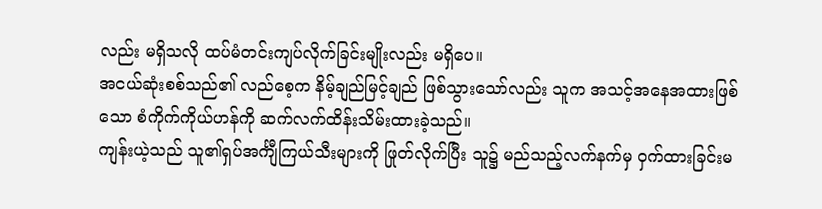လည်း မရှိသလို ထပ်မံတင်းကျပ်လိုက်ခြင်းမျိုးလည်း မရှိပေ။
အငယ်ဆုံးစစ်သည်၏ လည်စေ့က နိမ့်ချည်မြင့်ချည် ဖြစ်သွားသော်လည်း သူက အသင့်အနေအထားဖြစ်သော စံကိုက်ကိုယ်ဟန်ကို ဆက်လက်ထိန်းသိမ်းထားခဲ့သည်။
ကျန်းယဲ့သည် သူ၏ရှပ်အင်္ကျီကြယ်သီးများကို ဖြုတ်လိုက်ပြီး သူ၌ မည်သည့်လက်နက်မှ ဝှက်ထားခြင်းမ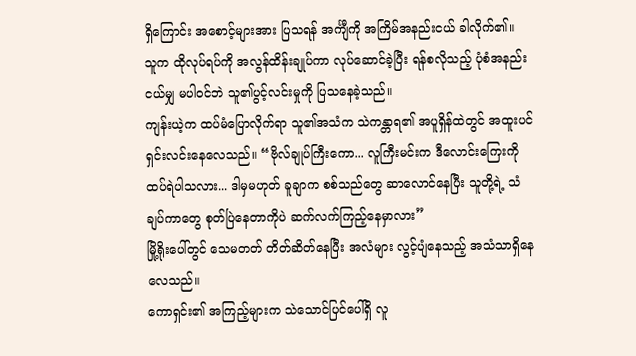ရှိကြောင်း အစောင့်များအား ပြသရန် အင်္ကျီကို အကြိမ်အနည်းငယ် ခါလိုက်၏။
သူက ထိုလုပ်ရပ်ကို အလွန်ထိန်းချုပ်ကာ လုပ်ဆောင်ခဲ့ပြီး ရန်စလိုသည့် ပုံစံအနည်းငယ်မျှ မပါဝင်ဘဲ သူ၏ပွင့်လင်းမှုကို ပြသနေခဲ့သည်။
ကျန်းယဲ့က ထပ်မံပြောလိုက်ရာ သူ၏အသံက သဲကန္တာရ၏ အပူရှိန်ထဲတွင် အထူးပင် ရှင်းလင်းနေလေသည်။ “ဗိုလ်ချုပ်ကြီးကော... လူကြီးမင်းက ဒီလောင်းကြေးကို ထပ်ရဲပါသလား... ဒါမှမဟုတ် ခူချာက စစ်သည်တွေ ဆာလောင်နေပြီး သူတို့ရဲ့ သံချပ်ကာတွေ စုတ်ပြဲနေတာကိုပဲ ဆက်လက်ကြည့်နေမှာလား”
မြို့ရိုးပေါ်တွင် သေမတတ် တိတ်ဆိတ်နေပြီး အလံများ လွင့်ပျံနေသည့် အသံသာရှိနေလေသည်။
ကောရှင်း၏ အကြည့်များက သဲသောင်ပြင်ပေါ်ရှိ လူ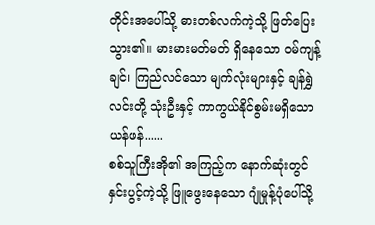တိုင်းအပေါ်သို့ ဓားတစ်လက်ကဲ့သို့ ဖြတ်ပြေးသွား၏။ မားမားမတ်မတ် ရှိနေသော ဝမ်ကျန့်ချင်၊ ကြည်လင်သော မျက်လုံးများနှင့် ချန်ရွှဲလင်းတို့ သုံးဦးနှင့် ကာကွယ်နိုင်စွမ်းမရှိသော ယန်ဖန်......
စစ်သူကြီးအို၏ အကြည့်က နောက်ဆုံးတွင် နှင်းပွင့်ကဲ့သို့ ဖြူဖွေးနေသော ဂျုံမှုန့်ပုံပေါ်သို့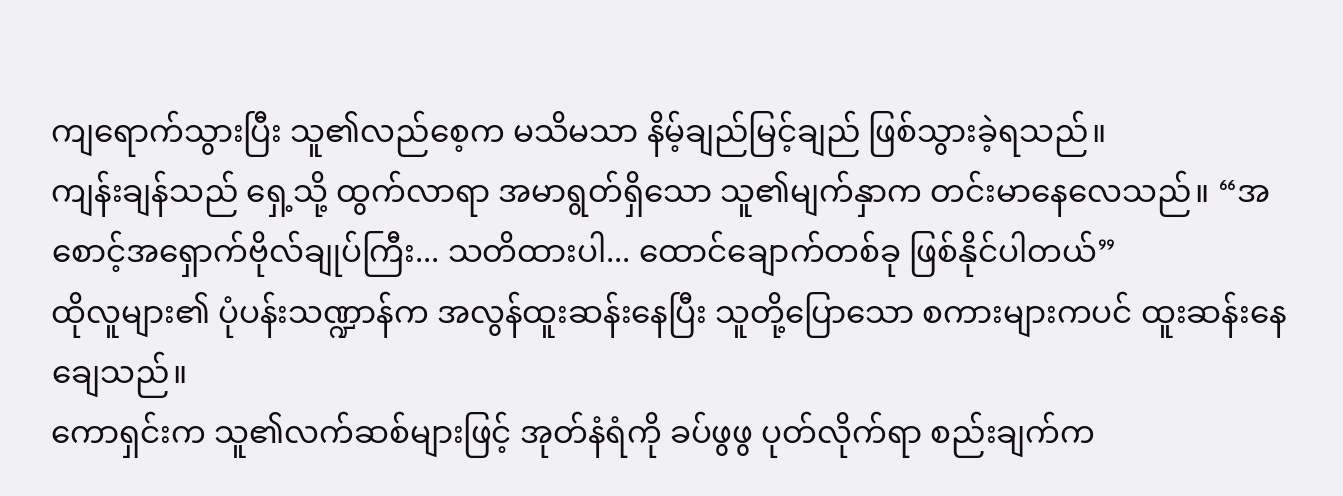ကျရောက်သွားပြီး သူ၏လည်စေ့က မသိမသာ နိမ့်ချည်မြင့်ချည် ဖြစ်သွားခဲ့ရသည်။
ကျန်းချန်သည် ရှေ့သို့ ထွက်လာရာ အမာရွတ်ရှိသော သူ၏မျက်နှာက တင်းမာနေလေသည်။ “အစောင့်အရှောက်ဗိုလ်ချုပ်ကြီး... သတိထားပါ... ထောင်ချောက်တစ်ခု ဖြစ်နိုင်ပါတယ်”
ထိုလူများ၏ ပုံပန်းသဏ္ဍာန်က အလွန်ထူးဆန်းနေပြီး သူတို့ပြောသော စကားများကပင် ထူးဆန်းနေချေသည်။
ကောရှင်းက သူ၏လက်ဆစ်များဖြင့် အုတ်နံရံကို ခပ်ဖွဖွ ပုတ်လိုက်ရာ စည်းချက်က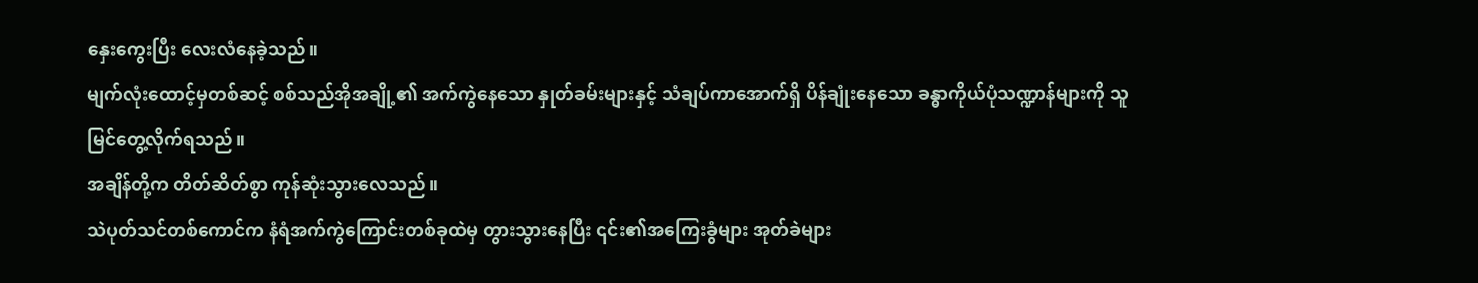နှေးကွေးပြီး လေးလံနေခဲ့သည်။
မျက်လုံးထောင့်မှတစ်ဆင့် စစ်သည်အိုအချို့၏ အက်ကွဲနေသော နှုတ်ခမ်းများနှင့် သံချပ်ကာအောက်ရှိ ပိန်ချုံးနေသော ခန္ဓာကိုယ်ပုံသဏ္ဍာန်များကို သူမြင်တွေ့လိုက်ရသည်။
အချိန်တို့က တိတ်ဆိတ်စွာ ကုန်ဆုံးသွားလေသည်။
သဲပုတ်သင်တစ်ကောင်က နံရံအက်ကွဲကြောင်းတစ်ခုထဲမှ တွားသွားနေပြီး ၎င်း၏အကြေးခွံများ အုတ်ခဲများ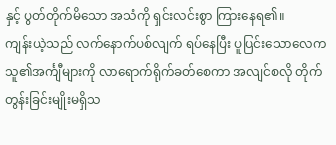နှင့် ပွတ်တိုက်မိသော အသံကို ရှင်းလင်းစွာ ကြားနေရ၏။
ကျန်းယဲ့သည် လက်နောက်ပစ်လျက် ရပ်နေပြီး ပူပြင်းသောလေက သူ၏အင်္ကျီများကို လာရောက်ရိုက်ခတ်စေကာ အလျင်စလို တိုက်တွန်းခြင်းမျိုးမရှိသ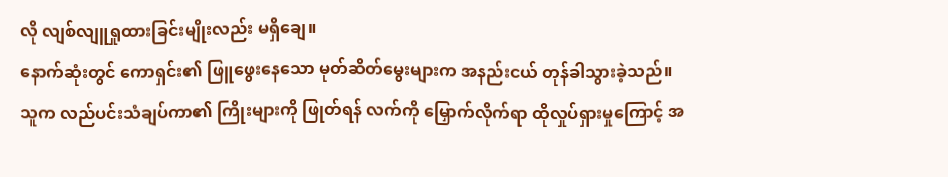လို လျစ်လျူရှုထားခြင်းမျိုးလည်း မရှိချေ။
နောက်ဆုံးတွင် ကောရှင်း၏ ဖြူဖွေးနေသော မုတ်ဆိတ်မွေးများက အနည်းငယ် တုန်ခါသွားခဲ့သည်။
သူက လည်ပင်းသံချပ်ကာ၏ ကြိုးများကို ဖြုတ်ရန် လက်ကို မြှောက်လိုက်ရာ ထိုလှုပ်ရှားမှုကြောင့် အ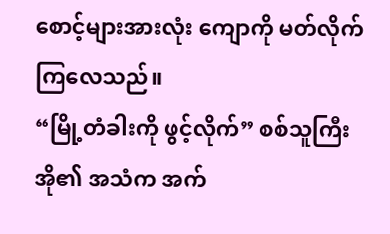စောင့်များအားလုံး ကျောကို မတ်လိုက်ကြလေသည်။
“မြို့တံခါးကို ဖွင့်လိုက်” စစ်သူကြီးအို၏ အသံက အက်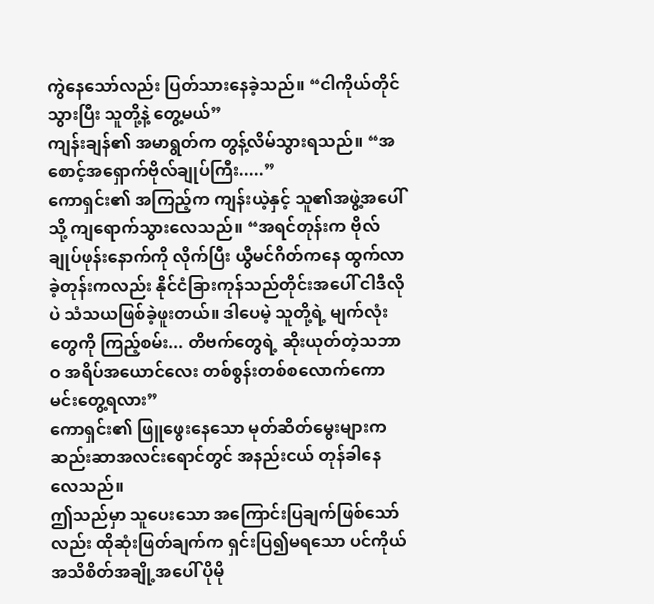ကွဲနေသော်လည်း ပြတ်သားနေခဲ့သည်။ “ငါကိုယ်တိုင် သွားပြီး သူတို့နဲ့ တွေ့မယ်”
ကျန်းချန်၏ အမာရွတ်က တွန့်လိမ်သွားရသည်။ “အစောင့်အရှောက်ဗိုလ်ချုပ်ကြီး.....”
ကောရှင်း၏ အကြည့်က ကျန်းယဲ့နှင့် သူ၏အဖွဲ့အပေါ်သို့ ကျရောက်သွားလေသည်။ “အရင်တုန်းက ဗိုလ်ချုပ်ဖုန်းနောက်ကို လိုက်ပြီး ယွီမင်ဂိတ်ကနေ ထွက်လာခဲ့တုန်းကလည်း နိုင်ငံခြားကုန်သည်တိုင်းအပေါ် ငါဒီလိုပဲ သံသယဖြစ်ခဲ့ဖူးတယ်။ ဒါပေမဲ့ သူတို့ရဲ့ မျက်လုံးတွေကို ကြည့်စမ်း... တိဗက်တွေရဲ့ ဆိုးယုတ်တဲ့သဘာဝ အရိပ်အယောင်လေး တစ်စွန်းတစ်စလောက်ကော မင်းတွေ့ရလား”
ကောရှင်း၏ ဖြူဖွေးနေသော မုတ်ဆိတ်မွေးများက ဆည်းဆာအလင်းရောင်တွင် အနည်းငယ် တုန်ခါနေလေသည်။
ဤသည်မှာ သူပေးသော အကြောင်းပြချက်ဖြစ်သော်လည်း ထိုဆုံးဖြတ်ချက်က ရှင်းပြ၍မရသော ပင်ကိုယ်အသိစိတ်အချို့အပေါ် ပိုမို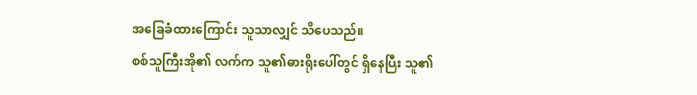အခြေခံထားကြောင်း သူသာလျှင် သိပေသည်။
စစ်သူကြီးအို၏ လက်က သူ၏ဓားရိုးပေါ်တွင် ရှိနေပြီး သူ၏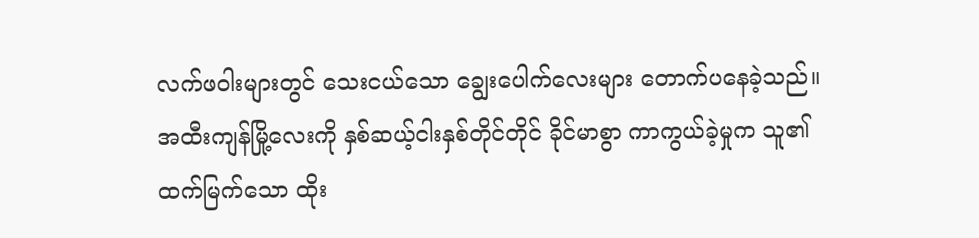လက်ဖဝါးများတွင် သေးငယ်သော ချွေးပေါက်လေးများ တောက်ပနေခဲ့သည်။
အထီးကျန်မြို့လေးကို နှစ်ဆယ့်ငါးနှစ်တိုင်တိုင် ခိုင်မာစွာ ကာကွယ်ခဲ့မှုက သူ၏ ထက်မြက်သော ထိုး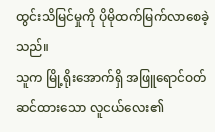ထွင်းသိမြင်မှုကို ပိုမိုထက်မြက်လာစေခဲ့သည်။
သူက မြို့ရိုးအောက်ရှိ အဖြူရောင်ဝတ်ဆင်ထားသော လူငယ်လေး၏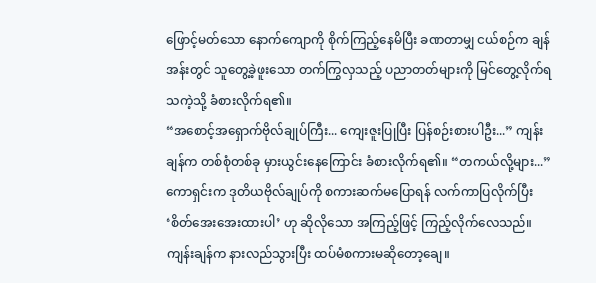ဖြောင့်မတ်သော နောက်ကျောကို စိုက်ကြည့်နေမိပြီး ခဏတာမျှ ငယ်စဉ်က ချန်အန်းတွင် သူတွေ့ခဲ့ဖူးသော တက်ကြွလှသည့် ပညာတတ်များကို မြင်တွေ့လိုက်ရသကဲ့သို့ ခံစားလိုက်ရ၏။
“အစောင့်အရှောက်ဗိုလ်ချုပ်ကြီး... ကျေးဇူးပြုပြီး ပြန်စဉ်းစားပါဦး...” ကျန်းချန်က တစ်စုံတစ်ခု မှားယွင်းနေကြောင်း ခံစားလိုက်ရ၏။ “တကယ်လို့များ...”
ကောရှင်းက ဒုတိယဗိုလ်ချုပ်ကို စကားဆက်မပြောရန် လက်ကာပြလိုက်ပြီး ‘စိတ်အေးအေးထားပါ’ ဟု ဆိုလိုသော အကြည့်ဖြင့် ကြည့်လိုက်လေသည်။
ကျန်းချန်က နားလည်သွားပြီး ထပ်မံစကားမဆိုတော့ချေ။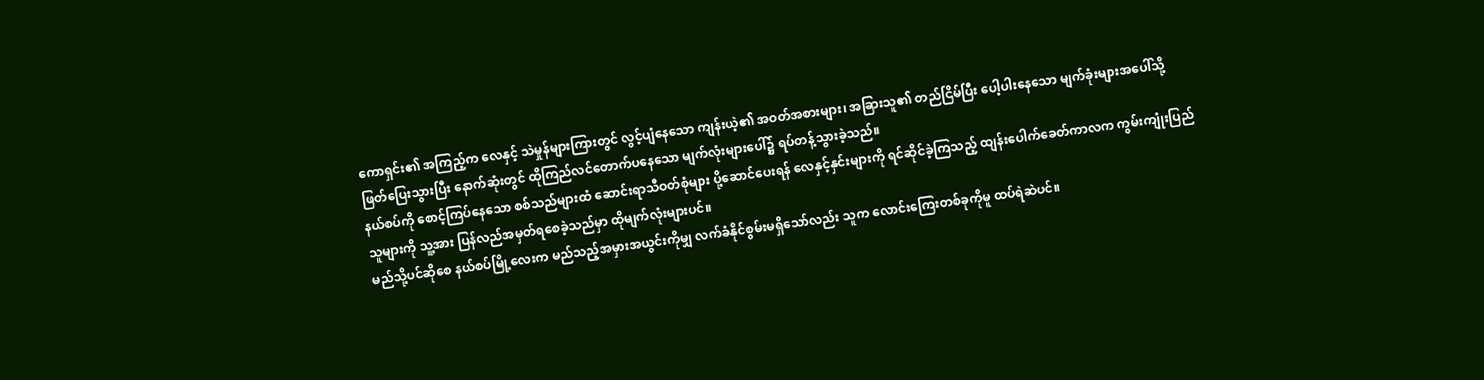ကောရှင်း၏ အကြည့်က လေနှင့် သဲမှုန်များကြားတွင် လွင့်ပျံနေသော ကျန်းယဲ့၏ အဝတ်အစားများ၊ အခြားသူ၏ တည်ငြိမ်ပြီး ပေါ့ပါးနေသော မျက်ခုံးများအပေါ်သို့ ဖြတ်ပြေးသွားပြီး နောက်ဆုံးတွင် ထိုကြည်လင်တောက်ပနေသော မျက်လုံးများပေါ်၌ ရပ်တန့်သွားခဲ့သည်။
နယ်စပ်ကို စောင့်ကြပ်နေသော စစ်သည်များထံ ဆောင်းရာသီဝတ်စုံများ ပို့ဆောင်ပေးရန် လေနှင့်နှင်းများကို ရင်ဆိုင်ခဲ့ကြသည့် ထျန်းပေါက်ခေတ်ကာလက ကွမ်းကျုံးပြည်သူများကို သူ့အား ပြန်လည်အမှတ်ရစေခဲ့သည်မှာ ထိုမျက်လုံးများပင်။
မည်သို့ပင်ဆိုစေ နယ်စပ်မြို့လေးက မည်သည့်အမှားအယွင်းကိုမျှ လက်ခံနိုင်စွမ်းမရှိသော်လည်း သူက လောင်းကြေးတစ်ခုကိုမူ ထပ်ရဲဆဲပင်။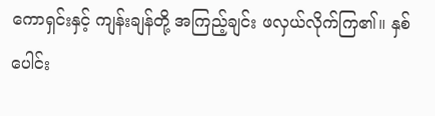ကောရှင်းနှင့် ကျန်းချန်တို့ အကြည့်ချင်း ဖလှယ်လိုက်ကြ၏။ နှစ်ပေါင်း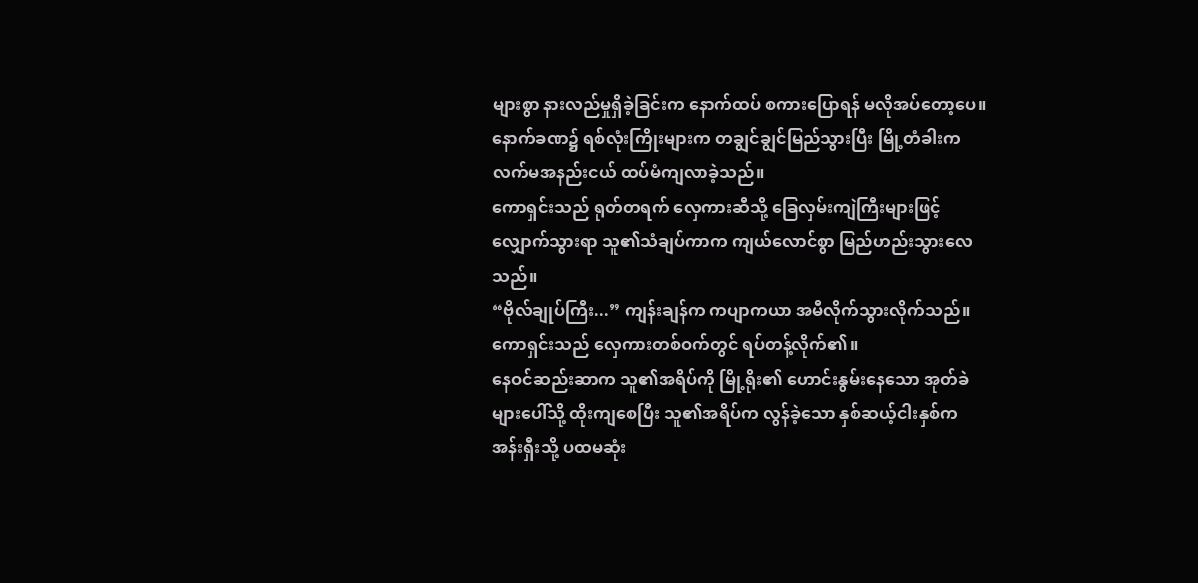များစွာ နားလည်မှုရှိခဲ့ခြင်းက နောက်ထပ် စကားပြောရန် မလိုအပ်တော့ပေ။
နောက်ခဏ၌ ရစ်လုံးကြိုးများက တချွင်ချွင်မြည်သွားပြီး မြို့တံခါးက လက်မအနည်းငယ် ထပ်မံကျလာခဲ့သည်။
ကောရှင်းသည် ရုတ်တရက် လှေကားဆီသို့ ခြေလှမ်းကျဲကြီးများဖြင့် လျှောက်သွားရာ သူ၏သံချပ်ကာက ကျယ်လောင်စွာ မြည်ဟည်းသွားလေသည်။
“ဗိုလ်ချုပ်ကြီး...” ကျန်းချန်က ကပျာကယာ အမီလိုက်သွားလိုက်သည်။
ကောရှင်းသည် လှေကားတစ်ဝက်တွင် ရပ်တန့်လိုက်၏။
နေဝင်ဆည်းဆာက သူ၏အရိပ်ကို မြို့ရိုး၏ ဟောင်းနွမ်းနေသော အုတ်ခဲများပေါ်သို့ ထိုးကျစေပြီး သူ၏အရိပ်က လွန်ခဲ့သော နှစ်ဆယ့်ငါးနှစ်က အန်းရှီးသို့ ပထမဆုံး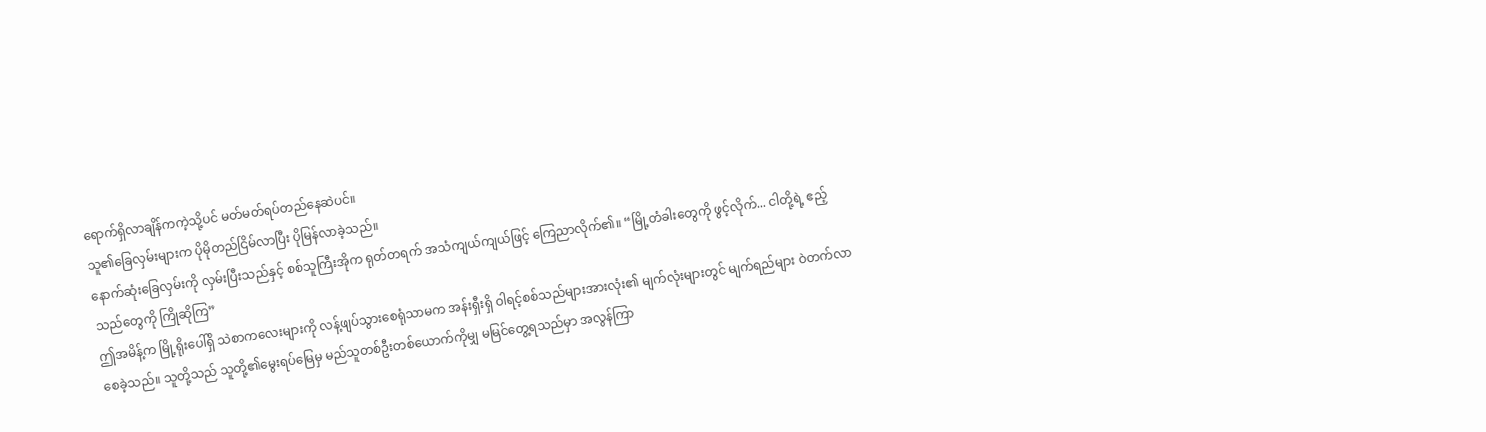ရောက်ရှိလာချိန်ကကဲ့သို့ပင် မတ်မတ်ရပ်တည်နေဆဲပင်။
သူ၏ခြေလှမ်းများက ပိုမိုတည်ငြိမ်လာပြီး ပိုမြန်လာခဲ့သည်။
နောက်ဆုံးခြေလှမ်းကို လှမ်းပြီးသည်နှင့် စစ်သူကြီးအိုက ရုတ်တရက် အသံကျယ်ကျယ်ဖြင့် ကြေညာလိုက်၏။ “မြို့တံခါးတွေကို ဖွင့်လိုက်... ငါတို့ရဲ့ ဧည့်သည်တွေကို ကြိုဆိုကြ”
ဤအမိန့်က မြို့ရိုးပေါ်ရှိ သဲစာကလေးများကို လန့်ဖျပ်သွားစေရုံသာမက အန်းရှီးရှိ ဝါရင့်စစ်သည်များအားလုံး၏ မျက်လုံးများတွင် မျက်ရည်များ ဝဲတက်လာစေခဲ့သည်။ သူတို့သည် သူတို့၏မွေးရပ်မြေမှ မည်သူတစ်ဦးတစ်ယောက်ကိုမျှ မမြင်တွေ့ရသည်မှာ အလွန်ကြာ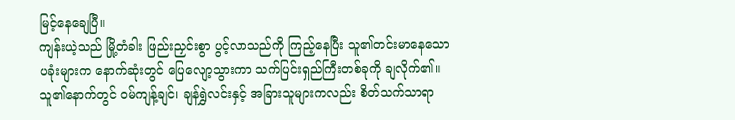မြင့်နေချေပြီ။
ကျန်းယဲ့သည် မြို့တံခါး ဖြည်းညှင်းစွာ ပွင့်လာသည်ကို ကြည့်နေပြီး သူ၏တင်းမာနေသော ပခုံးများက နောက်ဆုံးတွင် ပြေလျော့သွားကာ သက်ပြင်းရှည်ကြီးတစ်ခုကို ချလိုက်၏။ သူ၏နောက်တွင် ဝမ်ကျန့်ချင်၊ ချန်ရွှဲလင်းနှင့် အခြားသူများကလည်း စိတ်သက်သာရာ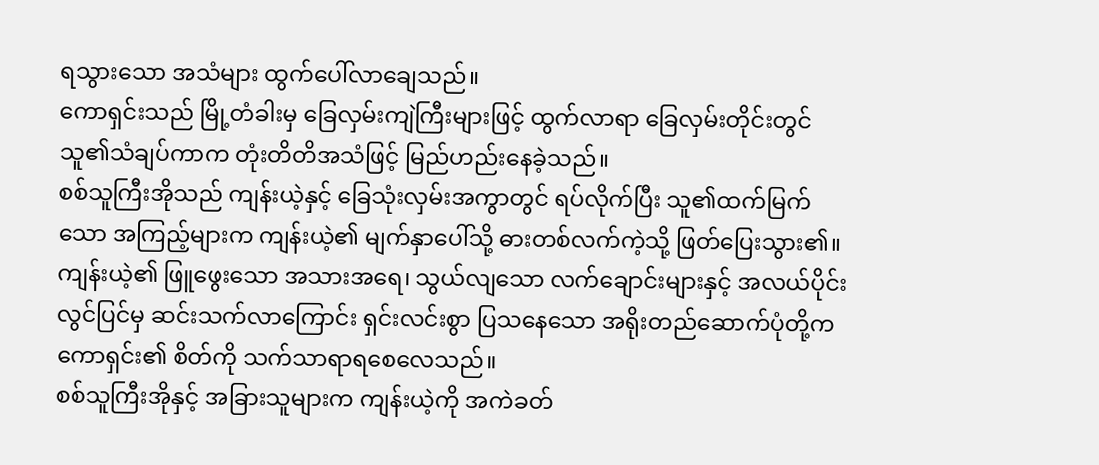ရသွားသော အသံများ ထွက်ပေါ်လာချေသည်။
ကောရှင်းသည် မြို့တံခါးမှ ခြေလှမ်းကျဲကြီးများဖြင့် ထွက်လာရာ ခြေလှမ်းတိုင်းတွင် သူ၏သံချပ်ကာက တုံးတိတိအသံဖြင့် မြည်ဟည်းနေခဲ့သည်။
စစ်သူကြီးအိုသည် ကျန်းယဲ့နှင့် ခြေသုံးလှမ်းအကွာတွင် ရပ်လိုက်ပြီး သူ၏ထက်မြက်သော အကြည့်များက ကျန်းယဲ့၏ မျက်နှာပေါ်သို့ ဓားတစ်လက်ကဲ့သို့ ဖြတ်ပြေးသွား၏။
ကျန်းယဲ့၏ ဖြူဖွေးသော အသားအရေ၊ သွယ်လျသော လက်ချောင်းများနှင့် အလယ်ပိုင်းလွင်ပြင်မှ ဆင်းသက်လာကြောင်း ရှင်းလင်းစွာ ပြသနေသော အရိုးတည်ဆောက်ပုံတို့က ကောရှင်း၏ စိတ်ကို သက်သာရာရစေလေသည်။
စစ်သူကြီးအိုနှင့် အခြားသူများက ကျန်းယဲ့ကို အကဲခတ်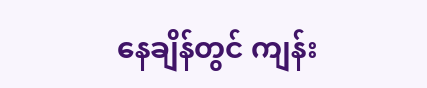နေချိန်တွင် ကျန်း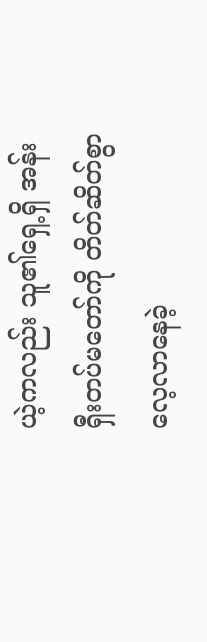ယဲ့ကလည်း သူ၏ရှေ့ရှိ အန်းရှီးတပ်မတော်ကို တိတ်ဆိတ်စွာ လေ့လာနေခဲ့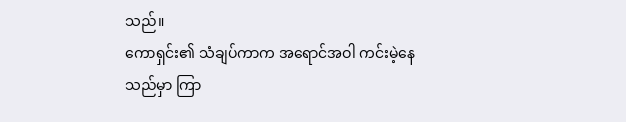သည်။
ကောရှင်း၏ သံချပ်ကာက အရောင်အဝါ ကင်းမဲ့နေသည်မှာ ကြာ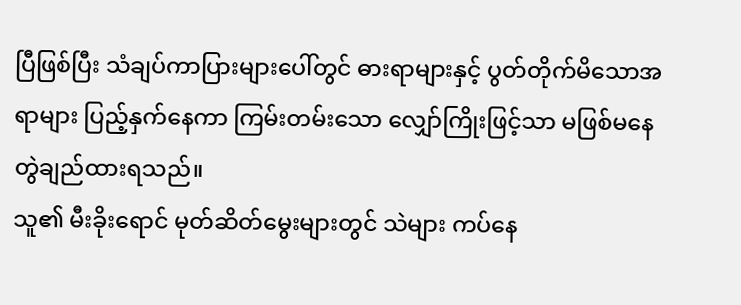ပြီဖြစ်ပြီး သံချပ်ကာပြားများပေါ်တွင် ဓားရာများနှင့် ပွတ်တိုက်မိသောအရာများ ပြည့်နှက်နေကာ ကြမ်းတမ်းသော လျှော်ကြိုးဖြင့်သာ မဖြစ်မနေ တွဲချည်ထားရသည်။
သူ၏ မီးခိုးရောင် မုတ်ဆိတ်မွေးများတွင် သဲများ ကပ်နေ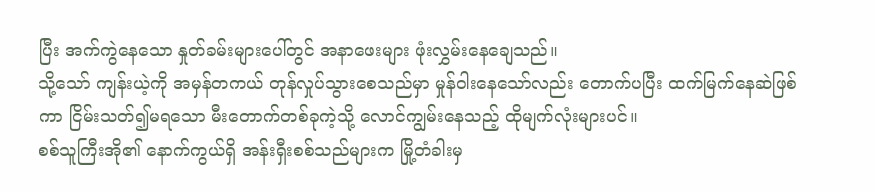ပြီး အက်ကွဲနေသော နှုတ်ခမ်းများပေါ်တွင် အနာဖေးများ ဖုံးလွှမ်းနေချေသည်။
သို့သော် ကျန်းယဲ့ကို အမှန်တကယ် တုန်လှုပ်သွားစေသည်မှာ မှုန်ဝါးနေသော်လည်း တောက်ပပြီး ထက်မြက်နေဆဲဖြစ်ကာ ငြိမ်းသတ်၍မရသော မီးတောက်တစ်ခုကဲ့သို့ လောင်ကျွမ်းနေသည့် ထိုမျက်လုံးများပင်။
စစ်သူကြီးအို၏ နောက်ကွယ်ရှိ အန်းရှီးစစ်သည်များက မြို့တံခါးမှ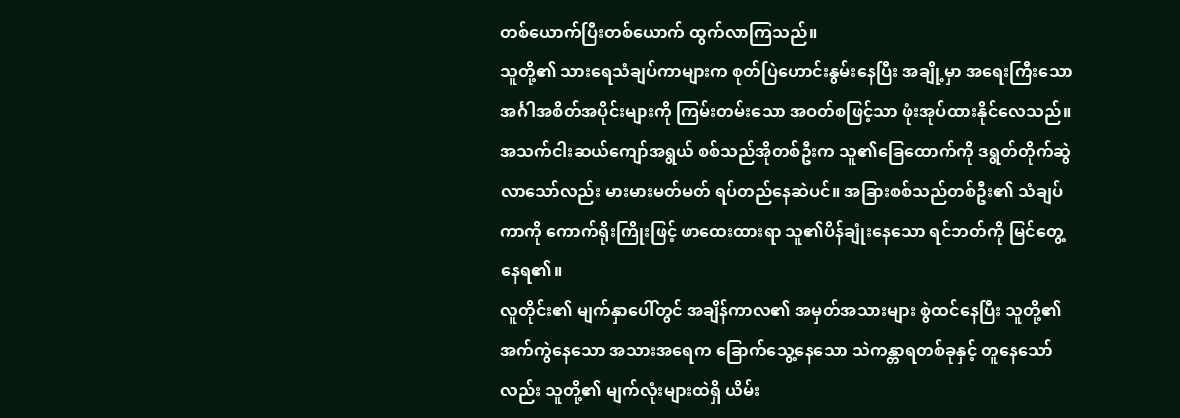တစ်ယောက်ပြီးတစ်ယောက် ထွက်လာကြသည်။
သူတို့၏ သားရေသံချပ်ကာများက စုတ်ပြဲဟောင်းနွမ်းနေပြီး အချို့မှာ အရေးကြီးသော အင်္ဂါအစိတ်အပိုင်းများကို ကြမ်းတမ်းသော အဝတ်စဖြင့်သာ ဖုံးအုပ်ထားနိုင်လေသည်။
အသက်ငါးဆယ်ကျော်အရွယ် စစ်သည်အိုတစ်ဦးက သူ၏ခြေထောက်ကို ဒရွတ်တိုက်ဆွဲလာသော်လည်း မားမားမတ်မတ် ရပ်တည်နေဆဲပင်။ အခြားစစ်သည်တစ်ဦး၏ သံချပ်ကာကို ကောက်ရိုးကြိုးဖြင့် ဖာထေးထားရာ သူ၏ပိန်ချုံးနေသော ရင်ဘတ်ကို မြင်တွေ့နေရ၏။
လူတိုင်း၏ မျက်နှာပေါ်တွင် အချိန်ကာလ၏ အမှတ်အသားများ စွဲထင်နေပြီး သူတို့၏ အက်ကွဲနေသော အသားအရေက ခြောက်သွေ့နေသော သဲကန္တာရတစ်ခုနှင့် တူနေသော်လည်း သူတို့၏ မျက်လုံးများထဲရှိ ယိမ်း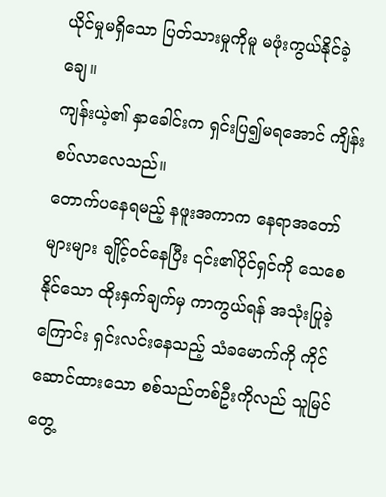ယိုင်မှုမရှိသော ပြတ်သားမှုကိုမူ မဖုံးကွယ်နိုင်ခဲ့ချေ။
ကျန်းယဲ့၏ နှာခေါင်းက ရှင်းပြ၍မရအောင် ကျိန်းစပ်လာလေသည်။
တောက်ပနေရမည့် နဖူးအကာက နေရာအတော်များများ ချိုင့်ဝင်နေပြီး ၎င်း၏ပိုင်ရှင်ကို သေစေနိုင်သော ထိုးနှက်ချက်မှ ကာကွယ်ရန် အသုံးပြုခဲ့ကြောင်း ရှင်းလင်းနေသည့် သံခမောက်ကို ကိုင်ဆောင်ထားသော စစ်သည်တစ်ဦးကိုလည် သူမြင်တွေ့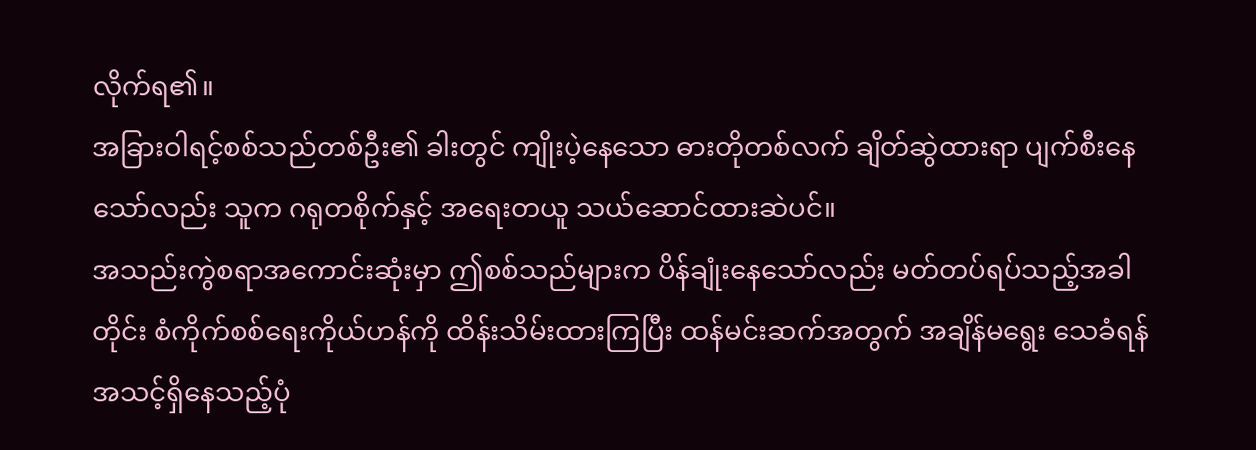လိုက်ရ၏။
အခြားဝါရင့်စစ်သည်တစ်ဦး၏ ခါးတွင် ကျိုးပဲ့နေသော ဓားတိုတစ်လက် ချိတ်ဆွဲထားရာ ပျက်စီးနေသော်လည်း သူက ဂရုတစိုက်နှင့် အရေးတယူ သယ်ဆောင်ထားဆဲပင်။
အသည်းကွဲစရာအကောင်းဆုံးမှာ ဤစစ်သည်များက ပိန်ချုံးနေသော်လည်း မတ်တပ်ရပ်သည့်အခါတိုင်း စံကိုက်စစ်ရေးကိုယ်ဟန်ကို ထိန်းသိမ်းထားကြပြီး ထန်မင်းဆက်အတွက် အချိန်မရွေး သေခံရန် အသင့်ရှိနေသည့်ပုံ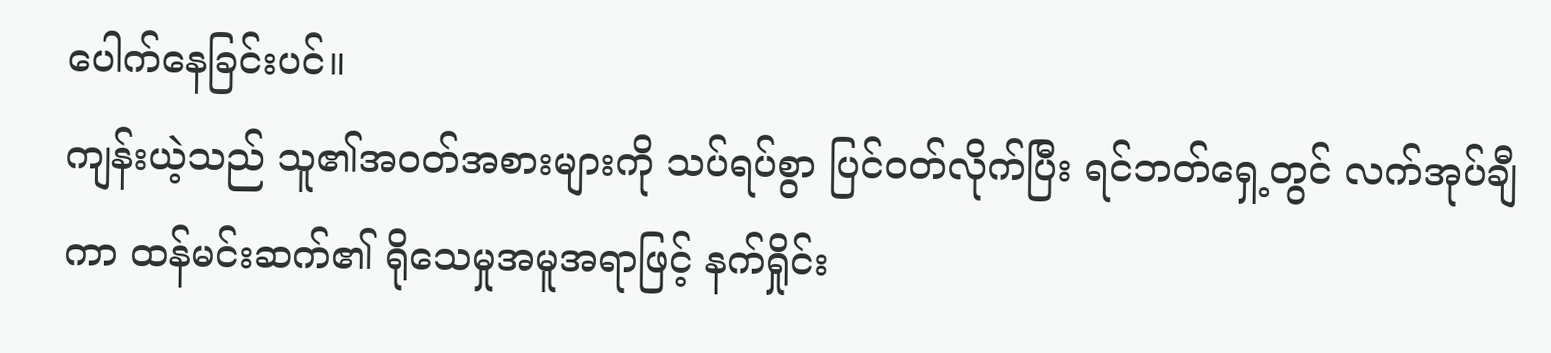ပေါက်နေခြင်းပင်။
ကျန်းယဲ့သည် သူ၏အဝတ်အစားများကို သပ်ရပ်စွာ ပြင်ဝတ်လိုက်ပြီး ရင်ဘတ်ရှေ့တွင် လက်အုပ်ချီကာ ထန်မင်းဆက်၏ ရိုသေမှုအမူအရာဖြင့် နက်ရှိုင်း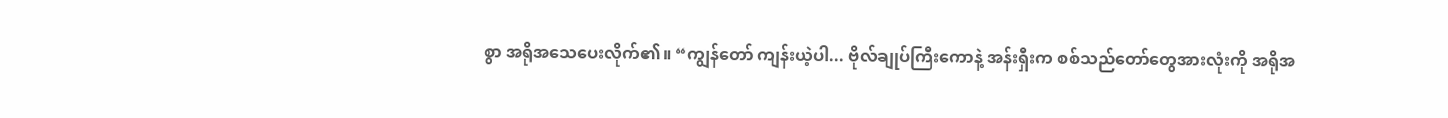စွာ အရိုအသေပေးလိုက်၏။ “ကျွန်တော် ကျန်းယဲ့ပါ... ဗိုလ်ချုပ်ကြီးကောနဲ့ အန်းရှီးက စစ်သည်တော်တွေအားလုံးကို အရိုအ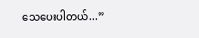သေပေးပါတယ်...”